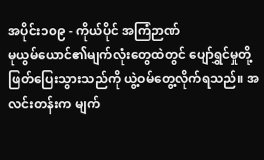အပိုင်း၁၀၉ - ကိုယ်ပိုင် အကြံဉာဏ်
မုယွမ်ယောင်၏မျက်လုံးတွေထဲတွင် ပျော်ရွှင်မှုတို့ ဖြတ်ပြေးသွားသည်ကို ယွဲ့ဝမ်တွေ့လိုက်ရသည်။ အလင်းတန်းက မျက်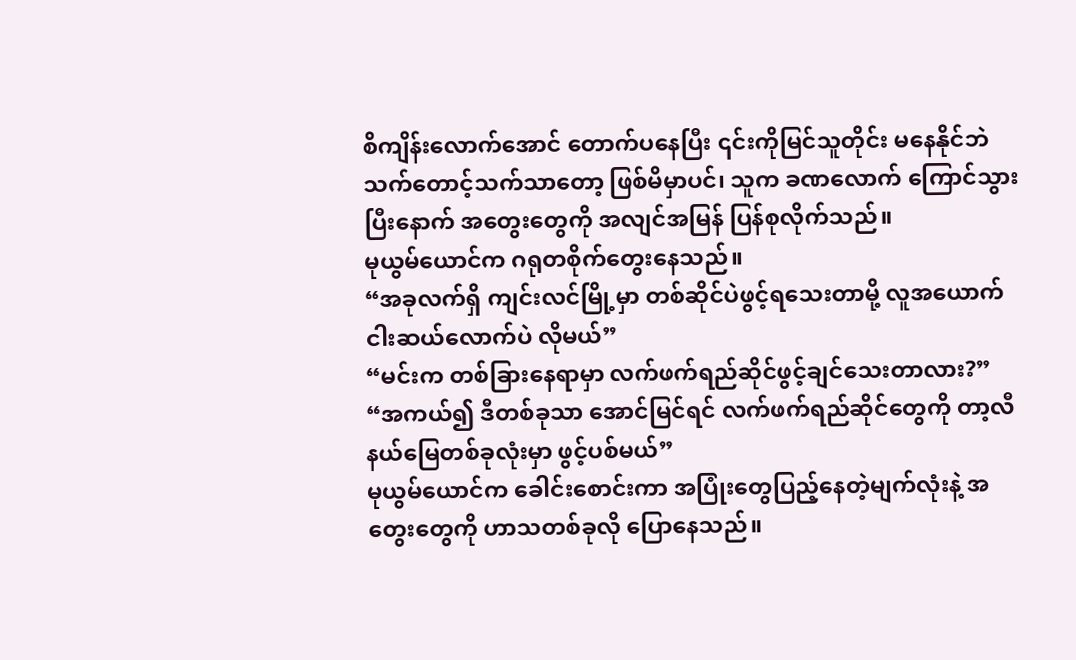စိကျိန်းလောက်အောင် တောက်ပနေပြီး ၎င်းကိုမြင်သူတိုင်း မနေနိုင်ဘဲ သက်တောင့်သက်သာတော့ ဖြစ်မိမှာပင်၊ သူက ခဏလောက် ကြောင်သွားပြီးနောက် အတွေးတွေကို အလျင်အမြန် ပြန်စုလိုက်သည်။
မုယွမ်ယောင်က ဂရုတစိုက်တွေးနေသည်။
“အခုလက်ရှိ ကျင်းလင်မြို့မှာ တစ်ဆိုင်ပဲဖွင့်ရသေးတာမို့ လူအယောက်ငါးဆယ်လောက်ပဲ လိုမယ်”
“မင်းက တစ်ခြားနေရာမှာ လက်ဖက်ရည်ဆိုင်ဖွင့်ချင်သေးတာလား?”
“အကယ်၍ ဒီတစ်ခုသာ အောင်မြင်ရင် လက်ဖက်ရည်ဆိုင်တွေကို တာ့လီနယ်မြေတစ်ခုလုံးမှာ ဖွင့်ပစ်မယ်”
မုယွမ်ယောင်က ခေါင်းစောင်းကာ အပြုံးတွေပြည့်နေတဲ့မျက်လုံးနဲ့ အတွေးတွေကို ဟာသတစ်ခုလို ပြောနေသည်။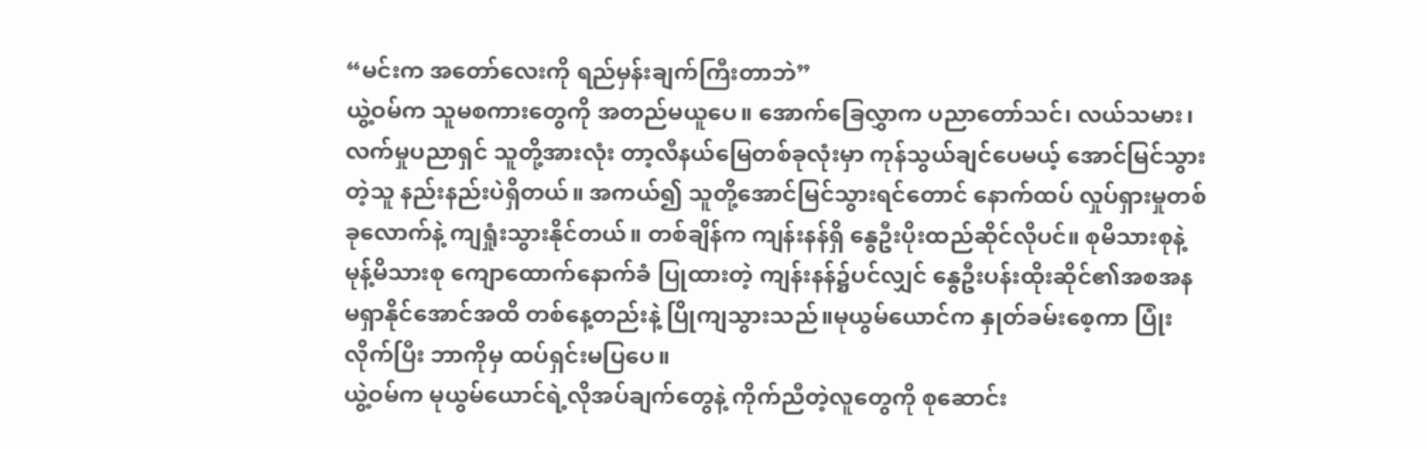“မင်းက အတော်လေးကို ရည်မှန်းချက်ကြီးတာဘဲ”
ယွဲ့ဝမ်က သူမစကားတွေကို အတည်မယူပေ။ အောက်ခြေလွှာက ပညာတော်သင်၊ လယ်သမား၊ လက်မှုပညာရှင် သူတို့အားလုံး တာ့လီနယ်မြေတစ်ခုလုံးမှာ ကုန်သွယ်ချင်ပေမယ့် အောင်မြင်သွားတဲ့သူ နည်းနည်းပဲရှိတယ်။ အကယ်၍ သူတို့အောင်မြင်သွားရင်တောင် နောက်ထပ် လှုပ်ရှားမှုတစ်ခုလောက်နဲ့ ကျရှုံးသွားနိုင်တယ်။ တစ်ချိန်က ကျန်းနန်ရှိ နွေဦးပိုးထည်ဆိုင်လိုပင်။ စုမိသားစုနဲ့ မုန့်မိသားစု ကျောထောက်နောက်ခံ ပြုထားတဲ့ ကျန်းနန်၌ပင်လျှင် နွေဦးပန်းထိုးဆိုင်၏အစအန မရှာနိုင်အောင်အထိ တစ်နေ့တည်းနဲ့ ပြိုကျသွားသည်။မုယွမ်ယောင်က နှုတ်ခမ်းစေ့ကာ ပြုံးလိုက်ပြီး ဘာကိုမှ ထပ်ရှင်းမပြပေ။
ယွဲ့ဝမ်က မုယွမ်ယောင်ရဲ့လိုအပ်ချက်တွေနဲ့ ကိုက်ညီတဲ့လူတွေကို စုဆောင်း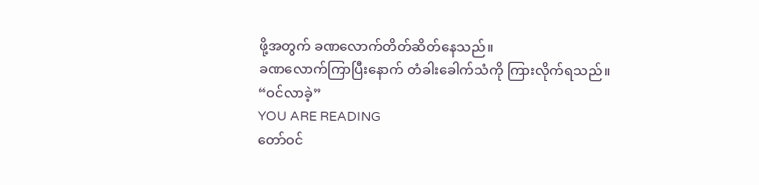ဖို့အတွက် ခဏလောက်တိတ်ဆိတ်နေသည်။
ခဏလောက်ကြာပြီးနောက် တံခါးခေါက်သံကို ကြားလိုက်ရသည်။
“ဝင်လာခဲ့”
YOU ARE READING
တော်ဝင်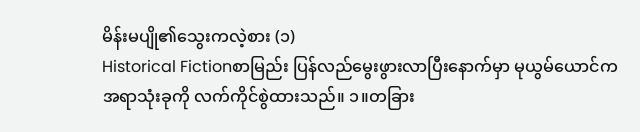မိန်းမပျို၏သွေးကလဲ့စား (၁)
Historical Fictionစာမြည်း ပြန်လည်မွေးဖွားလာပြီးနောက်မှာ မုယွမ်ယောင်က အရာသုံးခုကို လက်ကိုင်စွဲထားသည်။ ၁။တခြား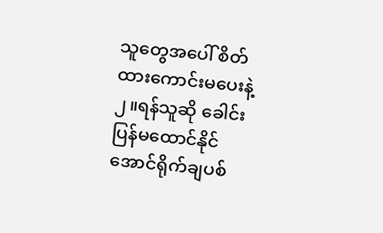သူတွေအပေါ် စိတ်ထားကောင်းမပေးနဲ့ ၂။ရန်သူဆို ခေါင်းပြန်မထောင်နိုင်အောင်ရိုက်ချပစ်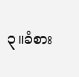၃။ခံစား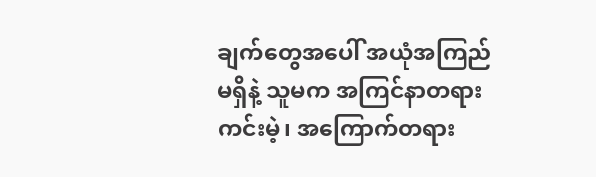ချက်တွေအပေါ် အယုံအကြည်မရှိနဲ့ သူမက အကြင်နာတရားကင်းမဲ့၊ အကြောက်တရား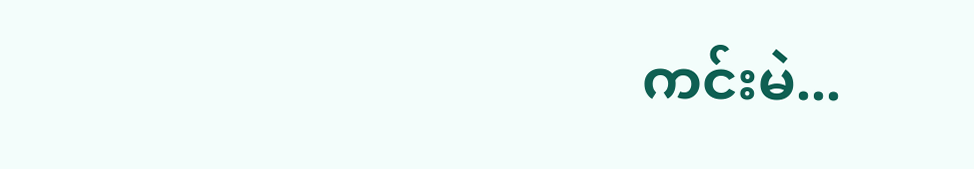ကင်းမဲ...